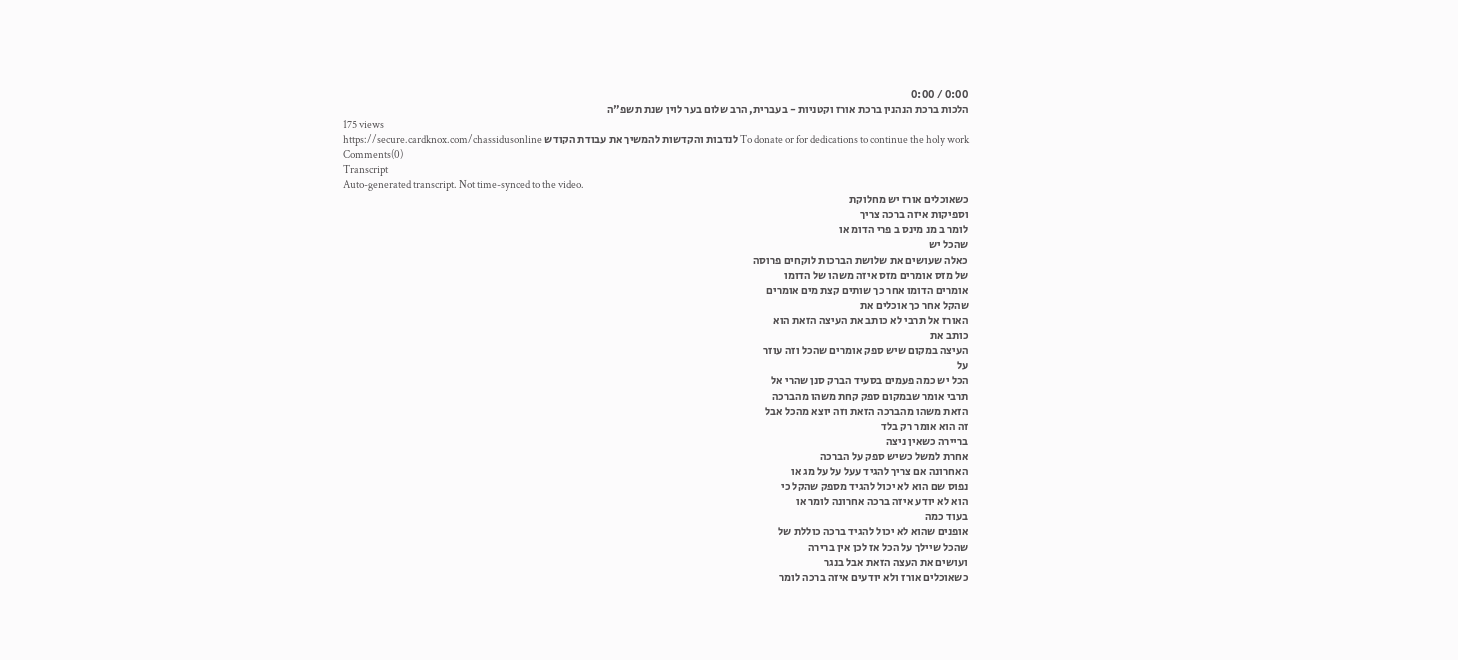0:00 / 0:00
הלכות ברכת הנהנין ברכת אורז וקטניות - בעברית, הרב שלום בער לוין שנת תשפ"ה
175 views
To donate or for dedications to continue the holy work לנדבות והקדשות להמשיך את עבודת הקודש https://secure.cardknox.com/chassidusonline
Comments(0)
Transcript
Auto-generated transcript. Not time-synced to the video.
כשאוכלים אורז יש מחלוקת
וספיקות איזה ברכה צריך
לומר ב מנ מינס ב פרי הדומ או
שהכל יש
כאלה שעושים את שלושת הברכות לוקחים פרוסה
של מזס אומרים מזס איזה משהו של הדומו
אומרים הדומו אחר כך שותים קצת מים אומרים
שהקל אחר כך אוכלים את
האורז אל תרבי לא כותב את העיצה הזאת הוא
כותב את
העיצה במקום שיש ספק אומרים שהכל וזה עוזר
על
הכל יש כמה פעמים בסעיד הברק סנן שהרי אל
תרבי אומר שבמקום ספק קחת משהו מהברכה
הזאת משהו מהברכה הזאת וזה יוצא מהכל אבל
זה הוא אומר רק בלד
בריירה כשאין ניצה
אחרת למשל כשיש ספק על הברכה
האחרונה אם צריך להגיד עעל על על מג או
נפוס שם הוא לא יכול להגיד מספק שהקל כי
הוא לא יודע איזה ברכה אחרונה לומר או
בעוד כמה
אופנים שהוא לא יכול להגיד ברכה כוללת של
שהכל שיילך על הכל אז לכן אין ברירה
ועושים את העצה הזאת אבל בנגר
כשאוכלים אורז ולא יודעים איזה ברכה לומר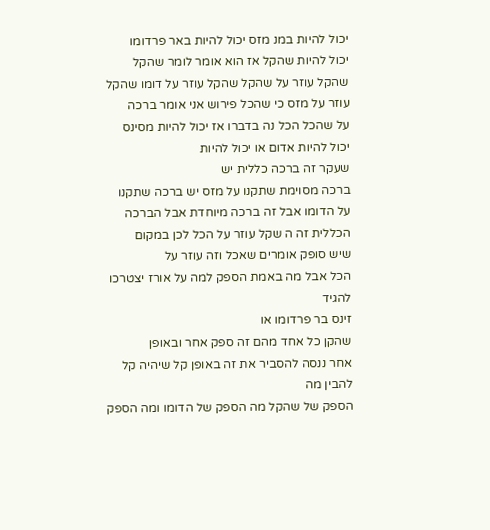יכול להיות במנ מזס יכול להיות באר פרדומו
יכול להיות שהקל אז הוא אומר לומר שהקל
שהקל עוזר על שהקל שהקל עוזר על דומו שהקל
עוזר על מזס כי שהכל פירוש אני אומר ברכה
על שהכל הכל נה בדברו אז יכול להיות מסינס
יכול להיות אדום או יכול להיות
שעקר זה ברכה כללית יש
ברכה מסוימת שתקנו על מזס יש ברכה שתקנו
על הדומו אבל זה ברכה מיוחדת אבל הברכה
הכללית זה ה שקל עוזר על הכל לכן במקום
שיש סופק אומרים שאכל וזה עוזר על
הכל אבל מה באמת הספק למה על אורז יצטרכו
להגיד
זינס בר פרדומו או
שהקן כל אחד מהם זה ספק אחר ובאופן
אחר ננסה להסביר את זה באופן קל שיהיה קל
להבין מה
הספק של שהקל מה הספק של הדומו ומה הספק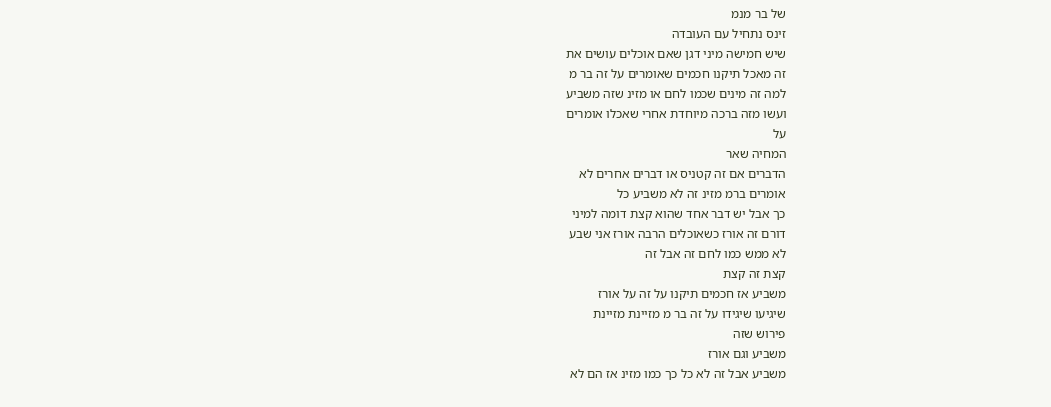של בר מנמ
זינס נתחיל עם העובדה
שיש חמישה מיני דגן שאם אוכלים עושים את
זה מאכל תיקנו חכמים שאומרים על זה בר מ
למה זה מינים שכמו לחם או מזינ שזה משביע
ועשו מזה ברכה מיוחדת אחרי שאכלו אומרים
על
המחיה שאר
הדברים אם זה קטניס או דברים אחרים לא
אומרים ברמ מזינ זה לא משביע כל
כך אבל יש דבר אחד שהוא קצת דומה למיני
דורם זה אורז כשאוכלים הרבה אורז אני שבע
לא ממש כמו לחם זה אבל זה
קצת זה קצת
משביע אז חכמים תיקנו על זה על אורז
שיגיעו שיגידו על זה בר מ מזיינת מזיינת
פירוש שזה
משביע וגם אורז
משביע אבל זה לא כל כך כמו מזינ אז הם לא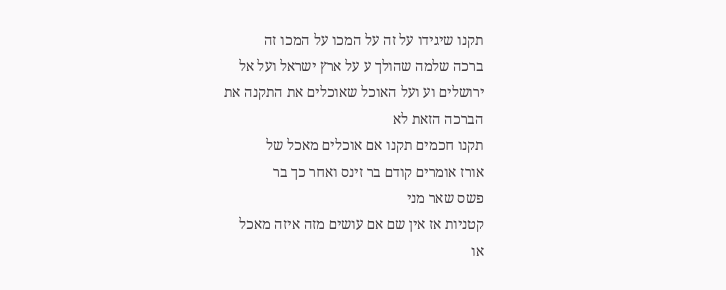תקנו שיגידו על זה על המכו על המכו זה
ברכה שלמה שהולך ע על ארץ ישראל ועל אל
ירושלים וע ועל האוכל שאוכלים את התקנה את
הברכה הזאת לא
תקנו חכמים תקנו אם אוכלים מאכל של
אורז אומרים קודם בר זינס ואחר כך בר
פשס שאר מני
קטניות אז אין שם אם עושים מזה איזה מאכל
או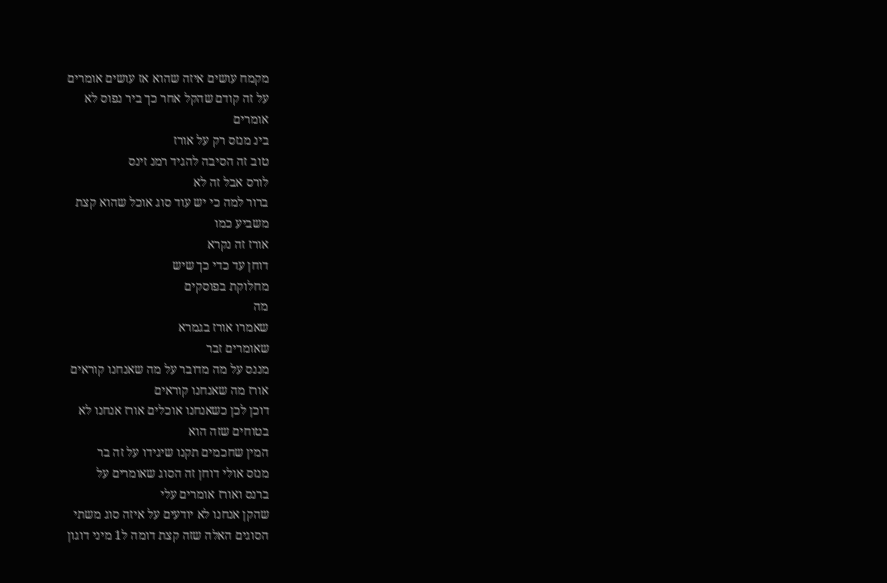מקמח עושים איזה שהוא אז עושים אומרים
על זה קודם שהקל אחר כך ביר נפוס לא
אומרים
בינ מנזס רק על אורז
טוב זה הסיבה להגיד רמנ זינס
לורס אבל זה לא
ברור למה כי יש עוד סוג אוכל שהוא קצת
משביע כמו
אורז זה נקרא
דוחן עד כדי כך שיש
מחלוקת בפוסקים
מה
שאמרו אורז בגמרא
שאומרים זבר
מננס על מה מדובר על מה שאנחנו קוראים
אורז מה שאנחנו קוראים
דוכן לכן כשאנחנו אוכלים אורז אנחנו לא
בטוחים שזה הוא
המין שחכמים תקנו שיגידו על זה בר
מנזס אולי דוחן זה הסוג שאומרים על
ברנס ואורז אומרים עלי
שהקן אנחנו לא יודעים על איזה סוג משתי
הסוגים האלה שזה קצת דומה ל1 מיני דוגון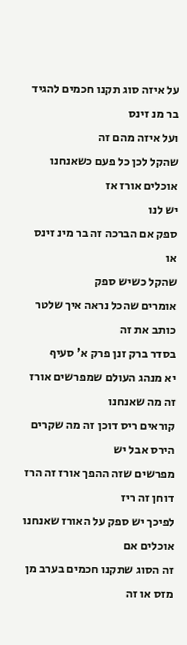על איזה סוג תקנו חכמים להגיד בר מנ זינס
ועל איזה מהם זה
שהקל לכן כל פעם כשאנחנו אוכלים אורז אז
יש לנו
ספק אם הברכה זה בר מינ זינס או
שהקל כשיש ספק
אומרים שהכל נראה איך שלטר כותב את זה
בסדר ברק זנן פרק א' סעיף
יא מנהג העולם שמפרשים אורז זה מה שאנחנו
קוראים ריס דוכן זה מה שקרים הירס אבל יש
מפרשים שזה ההפך אורז זה הרז דוחן זה ריז
לפיכך יש ספק על האורז שאנחנו אוכלים אם
זה הסוג שתקנו חכמים בערב מן מזס או זה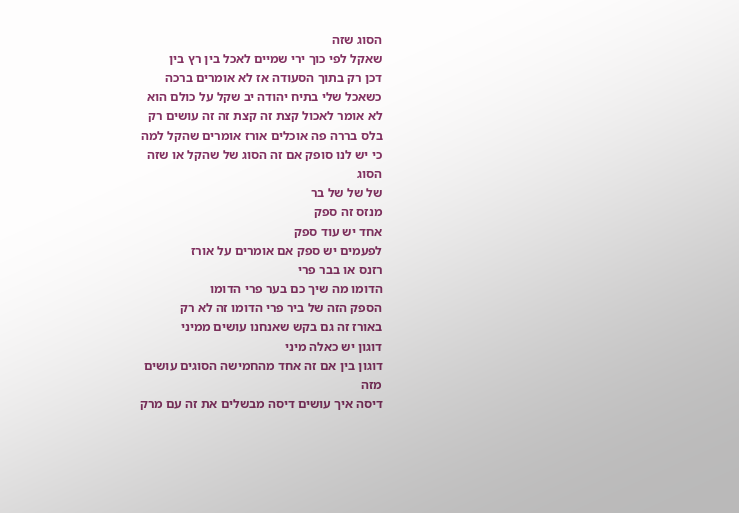הסוג שזה
שאקל לפי כוך ירי שמיים לאכל בין רץ בין
דכן רק בתוך הסעודה אז לא אומרים ברכה
כשאכל שלי בתיח יהודה יב שקל על כולם הוא
לא אומר לאכול קצת זה קצת זה זה עושים רק
בלס בררה פה אוכלים אורז אומרים שהקל למה
כי יש לנו סופק אם זה הסוג של שהקל או שזה
הסוג
של של של בר
מנזס זה ספק
אחד יש עוד ספק
לפעמים יש ספק אם אומרים על אורז
רזנס או בבר פרי
הדומו מה שיך כם בער פרי הדומו
הספק הזה של ביר פרי הדומו זה לא רק
באורז זה גם בקש שאנחנו עושים ממיני
דוגון יש כאלה מיני
דוגון בין אם זה אחד מהחמישה הסוגים עושים
מזה
דיסה איך עושים דיסה מבשלים את זה עם מרק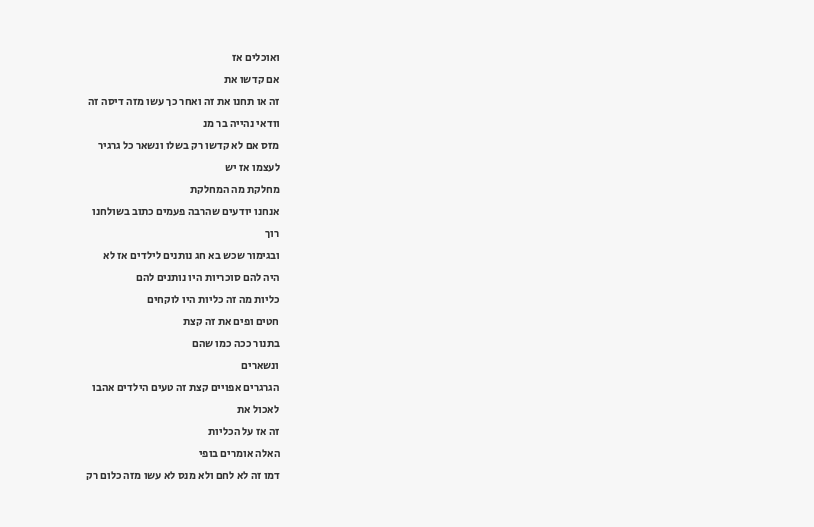ואוכלים אז
אם קדשו את
זה או תחנו את זה ואחר כך עשו מזה דיסה זה
וודאי נהייה בר מנ
מזס אם לא קדשו רק בשלו ונשאר כל גרגיר
לעצמו אז יש
מחלקת מה המחלקת
אנחנו יודעים שהרבה פעמים כתוב בשולחנו
רוך
ובגימור שכש בא חג נותנים לילדים אז לא
היה להם סוכריות היו נותנים להם
כליות מה זה כליות היו לוקחים
חטים ופים את זה קצת
בתנור ככה כמו שהם
ונשארים
הגרגרים אפויים קצת זה טעים הילדים אהבו
לאכול את
זה אז על הכליות
האלה אומרים בופי
דמו זה לא לחם ולא מנס לא עשו מזה כלום רק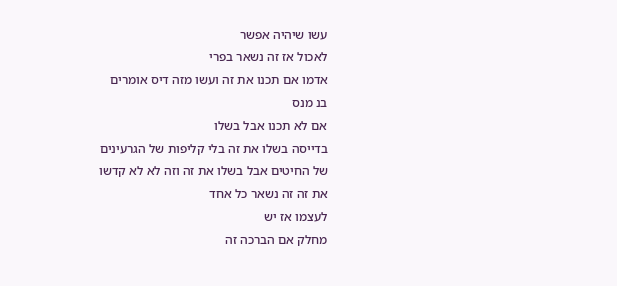עשו שיהיה אפשר
לאכול אז זה נשאר בפרי
אדמו אם תכנו את זה ועשו מזה דיס אומרים
בנ מנס
אם לא תכנו אבל בשלו
בדייסה בשלו את זה בלי קליפות של הגרעינים
של החיטים אבל בשלו את זה וזה לא לא קדשו
את זה זה נשאר כל אחד
לעצמו אז יש
מחלק אם הברכה זה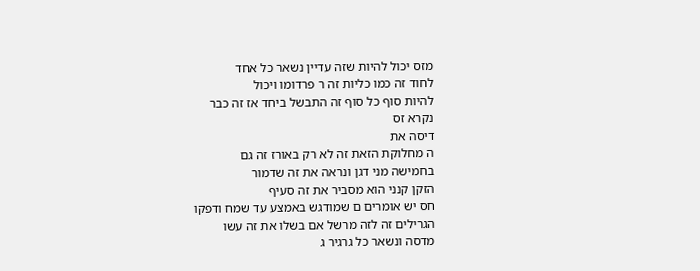מזס יכול להיות שזה עדיין נשאר כל אחד
לחוד זה כמו כליות זה ר פרדומו ויכול
להיות סוף כל סוף זה התבשל ביחד אז זה כבר
נקרא זס
דיסה את
ה מחלוקת הזאת זה לא רק באורז זה גם
בחמישה מני דגן ונראה את זה שדמור
הזקן קנני הוא מסביר את זה סעיף
חס יש אומרים ם שמודגש באמצע עד שמח ודפקו
הגרילים זה לזה מרשל אם בשלו את זה עשו
מדסה ונשאר כל גרגיר ג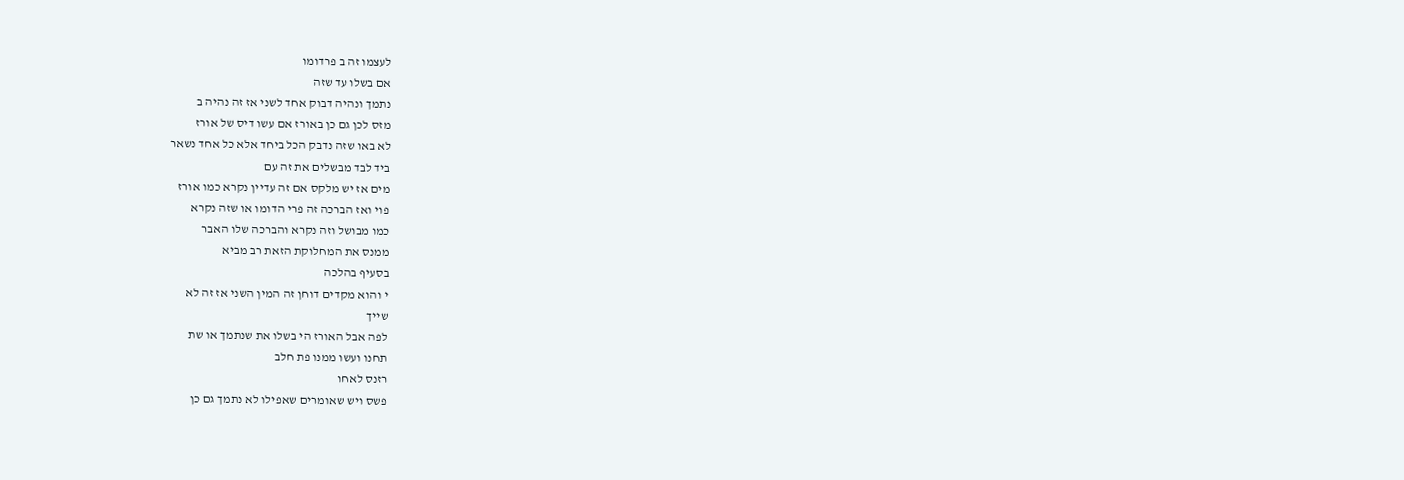לעצמו זה ב פרדומו
אם בשלו עד שזה
נתמך ונהיה דבוק אחד לשני אז זה נהיה ב
מזס לכן גם כן באורז אם עשו דיס של אורז
לא באו שזה נדבק הכל ביחד אלא כל אחד נשאר
ביד לבד מבשלים את זה עם
מים אז יש מלקס אם זה עדיין נקרא כמו אורז
פוי ואז הברכה זה פרי הדומו או שזה נקרא
כמו מבושל וזה נקרא והברכה שלו האבר
ממנס את המחלוקת הזאת רב מביא
בסעיף בהלכה
י והוא מקדים דוחן זה המין השני אז זה לא
שייך
לפה אבל האורז הי בשלו את שנתמך או שת
תחנו ועשו ממנו פת חלב
רזנס לאחו
פשס ויש שאומרים שאפילו לא נתמך גם כן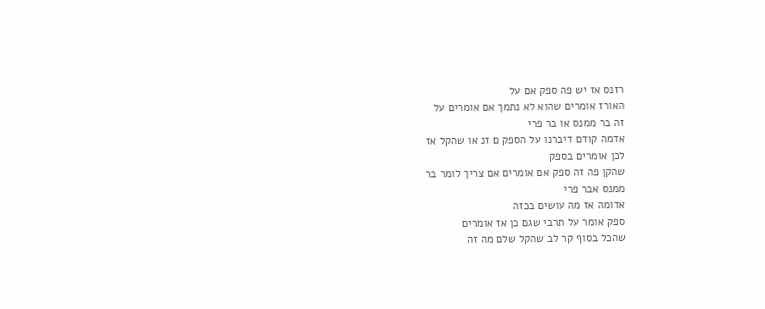רזנס אז יש פה ספק אם על
האורז אומרים שהוא לא נתמך אם אומרים על
זה בר ממנס או בר פרי
אדמה קודם דיברנו על הספק ם זנ או שהקל אז
לכן אומרים בספק
שהקן פה זה ספק אם אומרים אם צריך לומר בר
ממנס אבר פרי
אדומה אז מה עושים בכזה
ספק אומר על תרבי שגם כן אז אומרים
שהכל בסוף קר לב שהקל שלם מה זה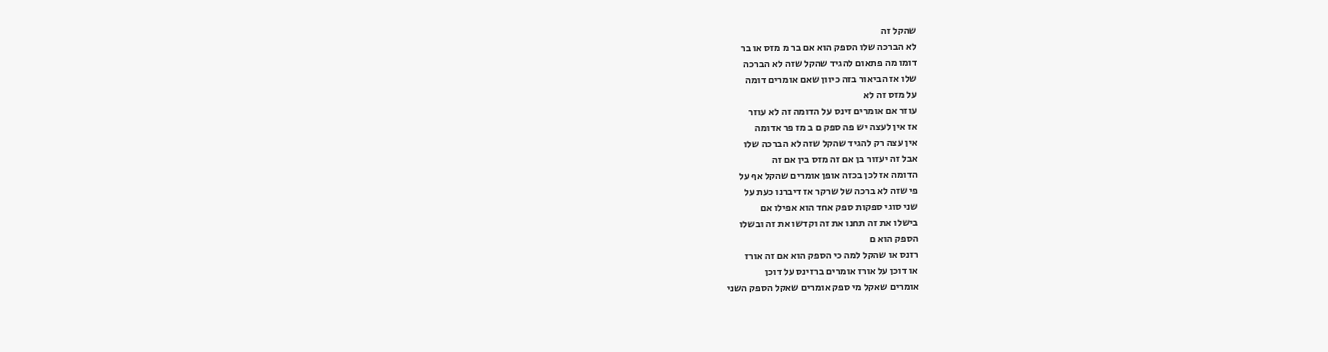שהקל זה
לא הברכה שלו הספק הוא אם בר מ מזס או בר
דומו מה פתאום להגיד שהקל שזה לא הברכה
שלו אז הביאור בזה כיוון שאם אומרים דומה
על מזס זה לא
עוזר אם אומרים זינס על הדומה זה לא עוזר
אז אין לעצה יש פה ספק ם ב מז פר אדומה
אין עצה רק להגיד שהקל שזה לא הברכה שלו
אבל זה יעזור בן אם זה מזס בין אם זה
הדומה אז לכן בכזה אופן אומרים שהקל אף על
פי שזה לא ברכה של שרקר אז דיברנו כעת על
שני סוגי ספקות ספק אחד הוא אפילו אם
בישלו את זה תחנו את זה וקדשו את זה ובשלו
הספק הוא ם
רזנס או שהקל למה כי הספק הוא אם זה אורז
או דוכן על אורז אומרים ברזינס על דוכן
אומרים שאקל מי ספק אומרים שאקל הספק השני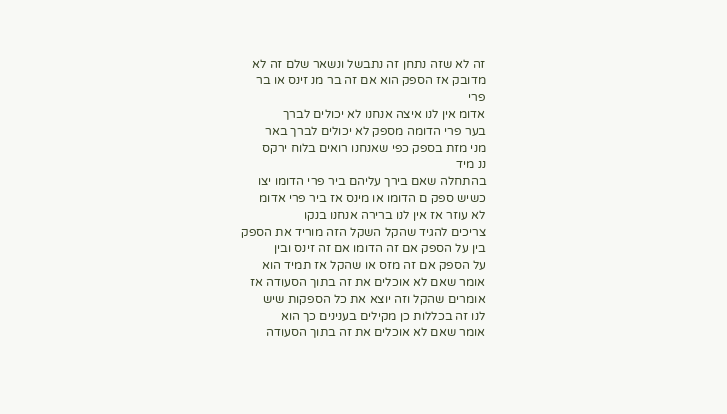זה לא שזה נתחן זה נתבשל ונשאר שלם זה לא
מדובק אז הספק הוא אם זה בר מנ זינס או בר
פרי
אדומ אין לנו איצה אנחנו לא יכולים לברך
בער פרי הדומה מספק לא יכולים לברך באר
מני מזת בספק כפי שאנחנו רואים בלוח ירקס
ננ מיד
בהתחלה שאם בירך עליהם ביר פרי הדומו יצו
כשיש ספק ם הדומו או מינס אז ביר פרי אדומ
לא עוזר אז אין לנו ברירה אנחנו בנקו
צריכים להגיד שהקל השקל הזה מוריד את הספק
בין על הספק אם זה הדומו אם זה זינס ובין
על הספק אם זה מזס או שהקל אז תמיד הוא
אומר שאם לא אוכלים את זה בתוך הסעודה אז
אומרים שהקל וזה יוצא את כל הספקות שיש
לנו זה בכללות כן מקילים בענינים כך הוא
אומר שאם לא אוכלים את זה בתוך הסעודה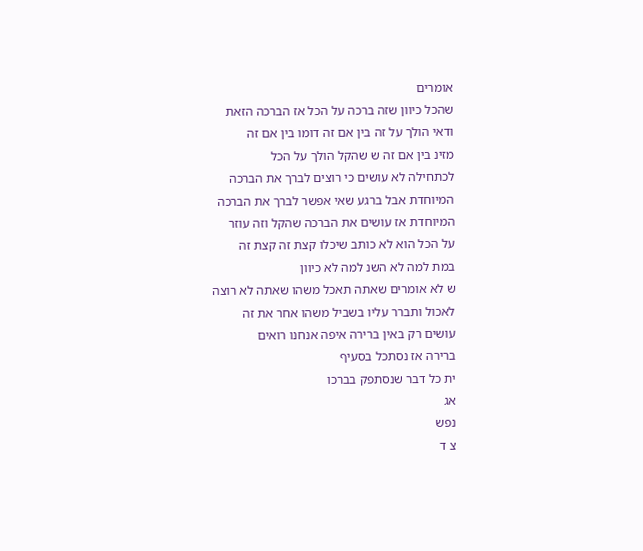אומרים
שהכל כיוון שזה ברכה על הכל אז הברכה הזאת
ודאי הולך על זה בין אם זה דומו בין אם זה
מזינ בין אם זה ש שהקל הולך על הכל
לכתחילה לא עושים כי רוצים לברך את הברכה
המיוחדת אבל ברגע שאי אפשר לברך את הברכה
המיוחדת אז עושים את הברכה שהקל וזה עוזר
על הכל הוא לא כותב שיכלו קצת זה קצת זה
במת למה לא השנ למה לא כיוון
ש לא אומרים שאתה תאכל משהו שאתה לא רוצה
לאכול ותברר עליו בשביל משהו אחר את זה
עושים רק באין ברירה איפה אנחנו רואים
ברירה אז נסתכל בסעיף
ית כל דבר שנסתפק בברכו
אג
נפש
צ ד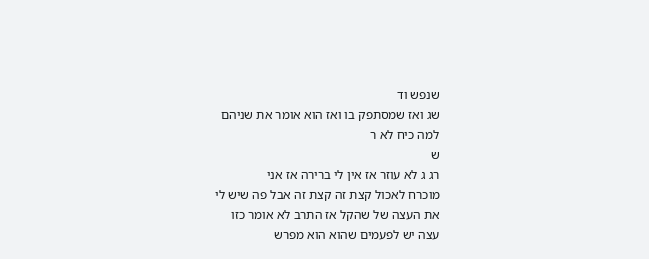שנפש וד
שג ואז שמסתפק בו ואז הוא אומר את שניהם
למה כיח לא ר
ש
רג ג לא עוזר אז אין לי ברירה אז אני
מוכרח לאכול קצת זה קצת זה אבל פה שיש לי
את העצה של שהקל אז התרב לא אומר כזו
עצה יש לפעמים שהוא הוא מפרש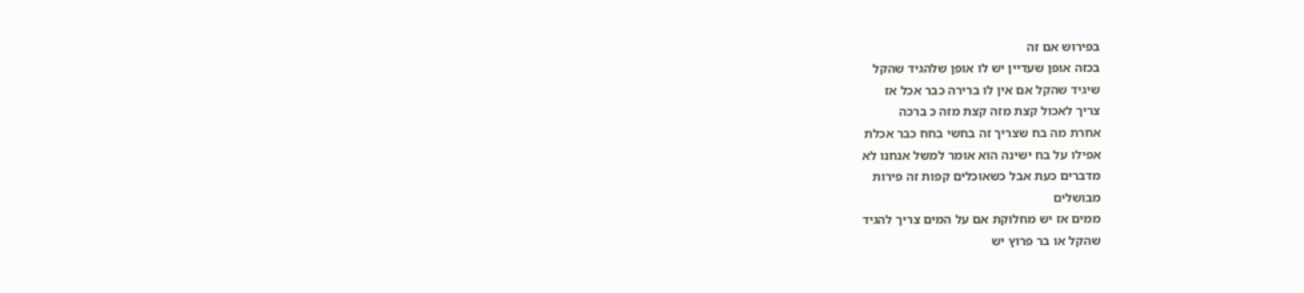בפירוש אם זה
בכזה אופן שעדיין יש לו אופן שלהגיד שהקל
שיגיד שהקל אם אין לו ברירה כבר אכל אז
צריך לאכול קצת מזה קצת מזה כ ברכה
אחרת מה בח שצריך זה בחשי בחח כבר אכלת
אפילו על בח ישינה הוא אומר למשל אנחנו לא
מדברים כעת אבל כשאוכלים קפות זה פירות
מבושלים
ממים אז יש מחלוקת אם על המים צריך להגיד
שהקל או בר פרוץ יש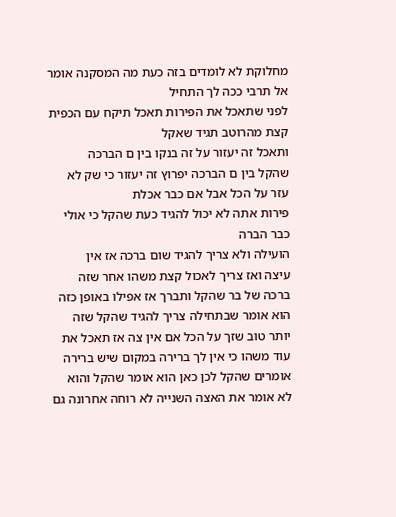מחלוקת לא לומדים בזה כעת מה המסקנה אומר
אל תרבי ככה לך התחיל
לפני שתאכל את הפירות תאכל תיקח עם הכפית
קצת מהרוטב תגיד שאקל
ותאכל זה יעזור על זה בנקו בין ם הברכה
שהקל בין ם הברכה יפרוץ זה יעזור כי שק לא
עזר על הכל אבל אם כבר אכלת
פירות אתה לא יכול להגיד כעת שהקל כי אולי
כבר הברה
הועילה ולא צריך להגיד שום ברכה אז אין
עיצה ואז צריך לאכול קצת משהו אחר שזה
ברכה של בר שהקל ותברך אז אפילו באופן כזה
הוא אומר שבתחילה צריך להגיד שהקל שזה
יותר טוב שזך על הכל אם אין צה אז תאכל את
עוד משהו כי אין לך ברירה במקום שיש ברירה
אומרים שהקל לכן כאן הוא אומר שהקל והוא
לא אומר את האצה השנייה לא רוחה אחרונה גם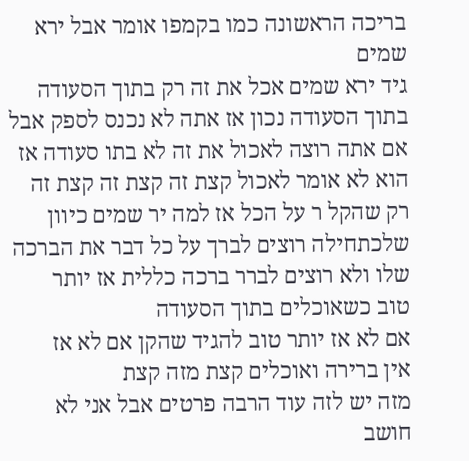בריכה הראשונה כמו בקמפו אומר אבל ירא
שמים
גיד ירא שמים אכל את זה רק בתוך הסעודה
בתוך הסעודה נכון אז אתה לא נכנס לספק אבל
אם אתה רוצה לאכול את זה לא בתו סעודה אז
הוא לא אומר לאכול קצת זה קצת זה קצת זה
רק שהקל ר על הכל אז למה יר שמים כיוון
שלכתחילה רוצים לברך על כל דבר את הברכה
שלו ולא רוצים לברר ברכה כללית אז יותר
טוב כשאוכלים בתוך הסעודה
אם לא אז יותר טוב להגיד שהקן אם לא אז
אין ברירה ואוכלים קצת מזה קצת
מזה יש לזה עוד הרבה פרטים אבל אני לא
חושב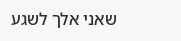שאני אלך לשגע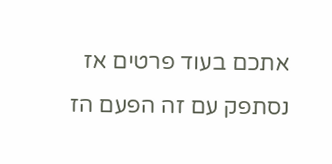אתכם בעוד פרטים אז
נסתפק עם זה הפעם הז